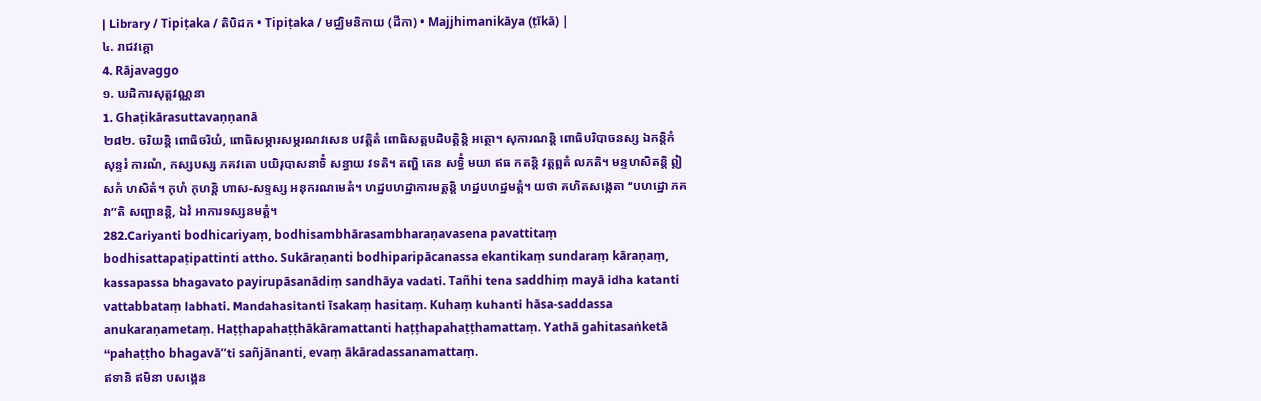| Library / Tipiṭaka / តិបិដក • Tipiṭaka / មជ្ឈិមនិកាយ (ដីកា) • Majjhimanikāya (ṭīkā) |
៤. រាជវគ្គោ
4. Rājavaggo
១. ឃដិការសុត្តវណ្ណនា
1. Ghaṭikārasuttavaṇṇanā
២៨២. ចរិយន្តិ ពោធិចរិយំ, ពោធិសម្ភារសម្ភរណវសេន បវត្តិតំ ពោធិសត្តបដិបត្តិន្តិ អត្ថោ។ សុការណន្តិ ពោធិបរិបាចនស្ស ឯកន្តិកំ សុន្ទរំ ការណំ, កស្សបស្ស ភគវតោ បយិរុបាសនាទិំ សន្ធាយ វទតិ។ តញ្ហិ តេន សទ្ធិំ មយា ឥធ កតន្តិ វត្តព្ពតំ លភតិ។ មន្ទហសិតន្តិ ឦសកំ ហសិតំ។ កុហំ កុហន្តិ ហាស-សទ្ទស្ស អនុករណមេតំ។ ហដ្ឋបហដ្ឋាការមត្តន្តិ ហដ្ឋបហដ្ឋមត្តំ។ យថា គហិតសង្កេតា ‘‘បហដ្ឋោ ភគវា’’តិ សញ្ជានន្តិ, ឯវំ អាការទស្សនមត្តំ។
282.Cariyanti bodhicariyaṃ, bodhisambhārasambharaṇavasena pavattitaṃ bodhisattapaṭipattinti attho. Sukāraṇanti bodhiparipācanassa ekantikaṃ sundaraṃ kāraṇaṃ, kassapassa bhagavato payirupāsanādiṃ sandhāya vadati. Tañhi tena saddhiṃ mayā idha katanti vattabbataṃ labhati. Mandahasitanti īsakaṃ hasitaṃ. Kuhaṃ kuhanti hāsa-saddassa anukaraṇametaṃ. Haṭṭhapahaṭṭhākāramattanti haṭṭhapahaṭṭhamattaṃ. Yathā gahitasaṅketā ‘‘pahaṭṭho bhagavā’’ti sañjānanti, evaṃ ākāradassanamattaṃ.
ឥទានិ ឥមិនា បសង្គេន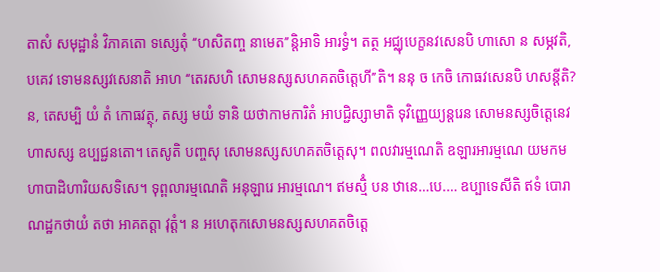តាសំ សមុដ្ឋានំ វិភាគតោ ទស្សេតុំ ‘‘ហសិតញ្ច នាមេត’’ន្តិអាទិ អារទ្ធំ។ តត្ថ អជ្ឈុបេក្ខនវសេនបិ ហាសោ ន សម្ភវតិ, បគេវ ទោមនស្សវសេនាតិ អាហ ‘‘តេរសហិ សោមនស្សសហគតចិត្តេហី’’តិ។ ននុ ច កេចិ កោធវសេនបិ ហសន្តីតិ? ន, តេសម្បិ យំ តំ កោធវត្ថុ, តស្ស មយំ ទានិ យថាកាមការិតំ អាបជ្ជិស្សាមាតិ ទុវិញ្ញេយ្យន្តរេន សោមនស្សចិត្តេនេវ ហាសស្ស ឧប្បជ្ជនតោ។ តេសូតិ បញ្ចសុ សោមនស្សសហគតចិត្តេសុ។ ពលវារម្មណេតិ ឧឡារអារម្មណេ យមកមហាបាដិហារិយសទិសេ។ ទុព្ពលារម្មណេតិ អនុឡារេ អារម្មណេ។ ឥមស្មិំ បន ឋានេ…បេ.… ឧប្បាទេសីតិ ឥទំ បោរាណដ្ឋកថាយំ តថា អាគតត្តា វុត្តំ។ ន អហេតុកសោមនស្សសហគតចិត្តេ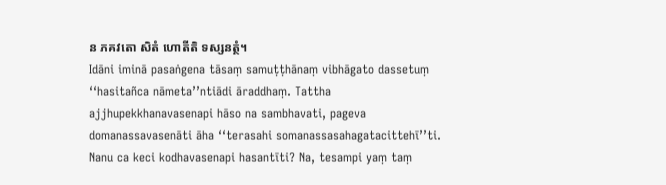ន ភគវតោ សិតំ ហោតីតិ ទស្សនត្ថំ។
Idāni iminā pasaṅgena tāsaṃ samuṭṭhānaṃ vibhāgato dassetuṃ ‘‘hasitañca nāmeta’’ntiādi āraddhaṃ. Tattha ajjhupekkhanavasenapi hāso na sambhavati, pageva domanassavasenāti āha ‘‘terasahi somanassasahagatacittehī’’ti. Nanu ca keci kodhavasenapi hasantīti? Na, tesampi yaṃ taṃ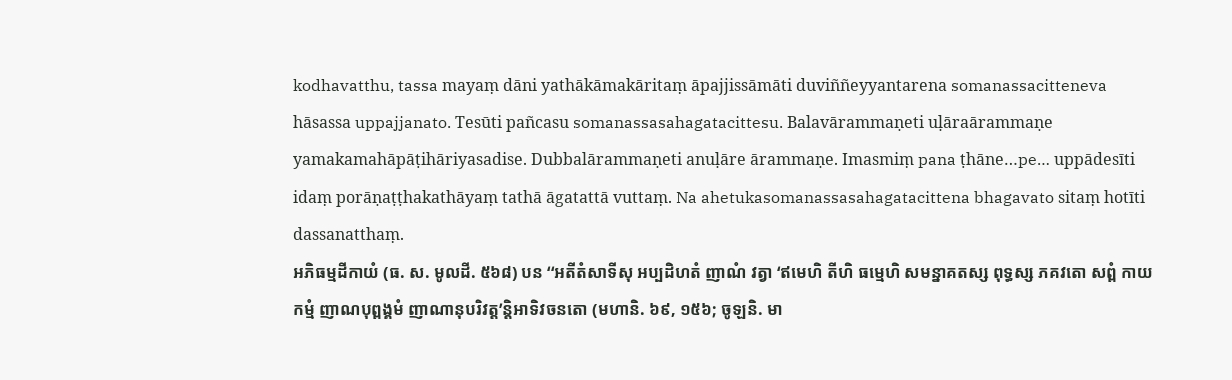kodhavatthu, tassa mayaṃ dāni yathākāmakāritaṃ āpajjissāmāti duviññeyyantarena somanassacitteneva hāsassa uppajjanato. Tesūti pañcasu somanassasahagatacittesu. Balavārammaṇeti uḷāraārammaṇe yamakamahāpāṭihāriyasadise. Dubbalārammaṇeti anuḷāre ārammaṇe. Imasmiṃ pana ṭhāne…pe… uppādesīti idaṃ porāṇaṭṭhakathāyaṃ tathā āgatattā vuttaṃ. Na ahetukasomanassasahagatacittena bhagavato sitaṃ hotīti dassanatthaṃ.
អភិធម្មដីកាយំ (ធ. ស. មូលដី. ៥៦៨) បន ‘‘អតីតំសាទីសុ អប្បដិហតំ ញាណំ វត្វា ‘ឥមេហិ តីហិ ធម្មេហិ សមន្នាគតស្ស ពុទ្ធស្ស ភគវតោ សព្ពំ កាយកម្មំ ញាណបុព្ពង្គមំ ញាណានុបរិវត្ត’ន្តិអាទិវចនតោ (មហានិ. ៦៩, ១៥៦; ចូឡនិ. មា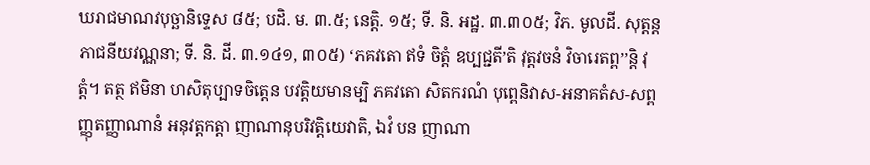ឃរាជមាណវបុច្ឆានិទ្ទេស ៨៥; បដិ. ម. ៣.៥; នេត្តិ. ១៥; ទី. និ. អដ្ឋ. ៣.៣០៥; វិភ. មូលដី. សុត្តន្តភាជនីយវណ្ណនា; ទី. និ. ដី. ៣.១៤១, ៣០៥) ‘ភគវតោ ឥទំ ចិត្តំ ឧប្បជ្ជតី’តិ វុត្តវចនំ វិចារេតព្ព’’ន្តិ វុត្តំ។ តត្ថ ឥមិនា ហសិតុប្បាទចិត្តេន បវត្តិយមានម្បិ ភគវតោ សិតករណំ បុព្ពេនិវាស-អនាគតំស-សព្ពញ្ញុតញ្ញាណានំ អនុវត្តកត្តា ញាណានុបរិវត្តិយេវាតិ, ឯវំ បន ញាណា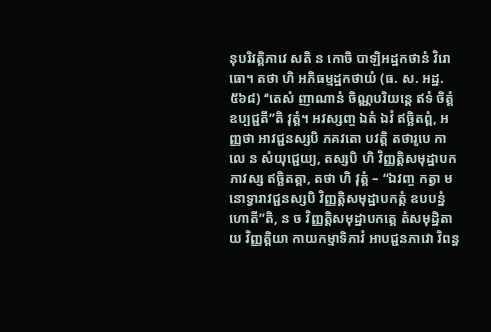នុបរិវត្តិភាវេ សតិ ន កោចិ បាឡិអដ្ឋកថានំ វិរោធោ។ តថា ហិ អភិធម្មដ្ឋកថាយំ (ធ. ស. អដ្ឋ. ៥៦៨) ‘‘តេសំ ញាណានំ ចិណ្ណបរិយន្តេ ឥទំ ចិត្តំ ឧប្បជ្ជតី’’តិ វុត្តំ។ អវស្សញ្ច ឯតំ ឯវំ ឥច្ឆិតព្ពំ, អញ្ញថា អាវជ្ជនស្សបិ ភគវតោ បវត្តិ តថារូបេ កាលេ ន សំយុជ្ជេយ្យ, តស្សបិ ហិ វិញ្ញត្តិសមុដ្ឋាបកភាវស្ស ឥច្ឆិតត្តា, តថា ហិ វុត្តំ – ‘‘ឯវញ្ច កត្វា មនោទ្វារាវជ្ជនស្សបិ វិញ្ញត្តិសមុដ្ឋាបកត្តំ ឧបបន្នំ ហោតី’’តិ, ន ច វិញ្ញត្តិសមុដ្ឋាបកត្តេ តំសមុដ្ឋិតាយ វិញ្ញត្តិយា កាយកម្មាទិភាវំ អាបជ្ជនភាវោ វិពន្ធ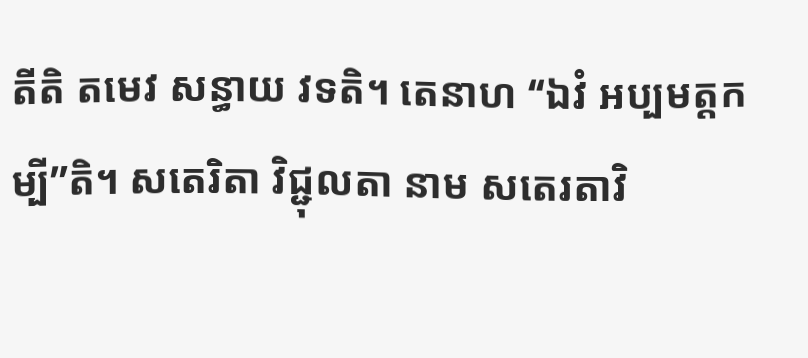តីតិ តមេវ សន្ធាយ វទតិ។ តេនាហ ‘‘ឯវំ អប្បមត្តកម្បី’’តិ។ សតេរិតា វិជ្ជុលតា នាម សតេរតាវិ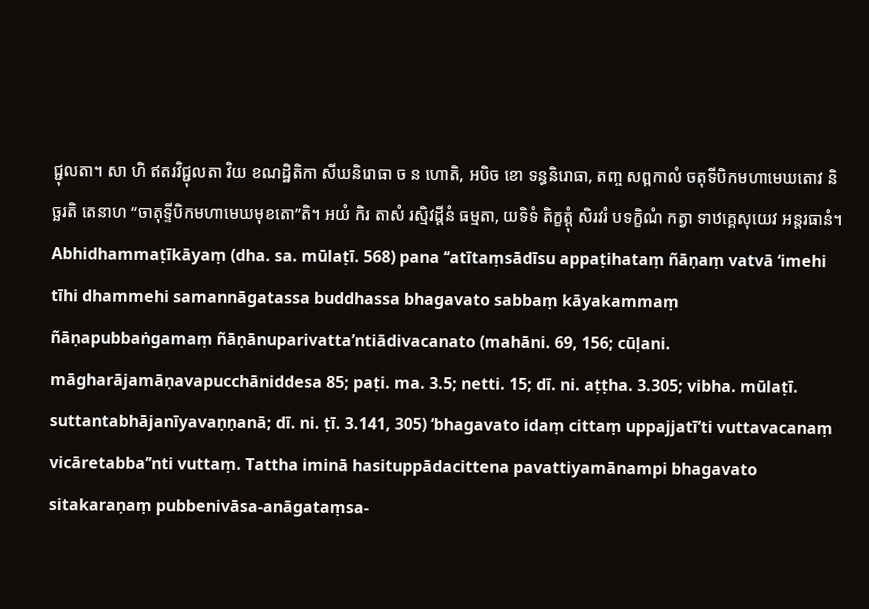ជ្ជុលតា។ សា ហិ ឥតរវិជ្ជុលតា វិយ ខណដ្ឋិតិកា សីឃនិរោធា ច ន ហោតិ, អបិច ខោ ទន្ធនិរោធា, តញ្ច សព្ពកាលំ ចតុទីបិកមហាមេឃតោវ និច្ឆរតិ តេនាហ ‘‘ចាតុទ្ទីបិកមហាមេឃមុខតោ’’តិ។ អយំ កិរ តាសំ រស្មិវដ្ដីនំ ធម្មតា, យទិទំ តិក្ខត្តុំ សិរវរំ បទក្ខិណំ កត្វា ទាឋគ្គេសុយេវ អន្តរធានំ។
Abhidhammaṭīkāyaṃ (dha. sa. mūlaṭī. 568) pana ‘‘atītaṃsādīsu appaṭihataṃ ñāṇaṃ vatvā ‘imehi tīhi dhammehi samannāgatassa buddhassa bhagavato sabbaṃ kāyakammaṃ ñāṇapubbaṅgamaṃ ñāṇānuparivatta’ntiādivacanato (mahāni. 69, 156; cūḷani. māgharājamāṇavapucchāniddesa 85; paṭi. ma. 3.5; netti. 15; dī. ni. aṭṭha. 3.305; vibha. mūlaṭī. suttantabhājanīyavaṇṇanā; dī. ni. ṭī. 3.141, 305) ‘bhagavato idaṃ cittaṃ uppajjatī’ti vuttavacanaṃ vicāretabba’’nti vuttaṃ. Tattha iminā hasituppādacittena pavattiyamānampi bhagavato sitakaraṇaṃ pubbenivāsa-anāgataṃsa-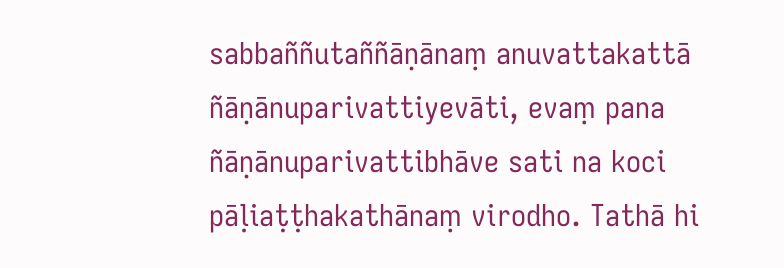sabbaññutaññāṇānaṃ anuvattakattā ñāṇānuparivattiyevāti, evaṃ pana ñāṇānuparivattibhāve sati na koci pāḷiaṭṭhakathānaṃ virodho. Tathā hi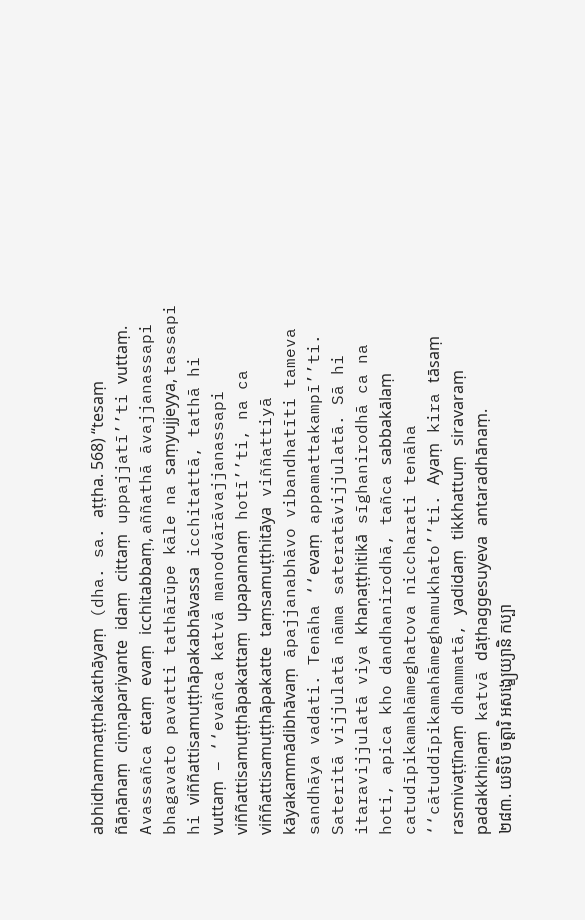abhidhammaṭṭhakathāyaṃ (dha. sa. aṭṭha. 568) ‘‘tesaṃ ñāṇānaṃ ciṇṇapariyante idaṃ cittaṃ uppajjatī’’ti vuttaṃ. Avassañca etaṃ evaṃ icchitabbaṃ, aññathā āvajjanassapi bhagavato pavatti tathārūpe kāle na saṃyujjeyya, tassapi hi viññattisamuṭṭhāpakabhāvassa icchitattā, tathā hi vuttaṃ – ‘‘evañca katvā manodvārāvajjanassapi viññattisamuṭṭhāpakattaṃ upapannaṃ hotī’’ti, na ca viññattisamuṭṭhāpakatte taṃsamuṭṭhitāya viññattiyā kāyakammādibhāvaṃ āpajjanabhāvo vibandhatīti tameva sandhāya vadati. Tenāha ‘‘evaṃ appamattakampī’’ti. Sateritā vijjulatā nāma sateratāvijjulatā. Sā hi itaravijjulatā viya khaṇaṭṭhitikā sīghanirodhā ca na hoti, apica kho dandhanirodhā, tañca sabbakālaṃ catudīpikamahāmeghatova niccharati tenāha ‘‘cātuddīpikamahāmeghamukhato’’ti. Ayaṃ kira tāsaṃ rasmivaṭṭīnaṃ dhammatā, yadidaṃ tikkhattuṃ siravaraṃ padakkhiṇaṃ katvā dāṭhaggesuyeva antaradhānaṃ.
២៨៣. យទិបិ ចត្តារិ អសង្ខ្យេយ្យានិ កប្បា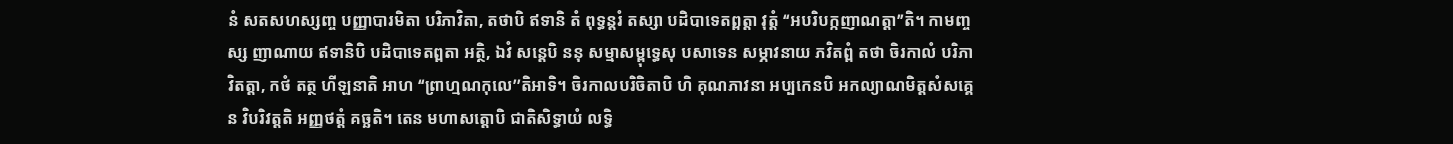នំ សតសហស្សញ្ច បញ្ញាបារមិតា បរិភាវិតា, តថាបិ ឥទានិ តំ ពុទ្ធន្តរំ តស្សា បដិបាទេតព្ពត្តា វុត្តំ ‘‘អបរិបក្កញាណត្តា’’តិ។ កាមញ្ចស្ស ញាណាយ ឥទានិបិ បដិបាទេតព្ពតា អត្ថិ, ឯវំ សន្តេបិ ននុ សម្មាសម្ពុទ្ធេសុ បសាទេន សម្ភាវនាយ ភវិតព្ពំ តថា ចិរកាលំ បរិភាវិតត្តា, កថំ តត្ថ ហីឡនាតិ អាហ ‘‘ព្រាហ្មណកុលេ’’តិអាទិ។ ចិរកាលបរិចិតាបិ ហិ គុណភាវនា អប្បកេនបិ អកល្យាណមិត្តសំសគ្គេន វិបរិវត្តតិ អញ្ញថត្តំ គច្ឆតិ។ តេន មហាសត្តោបិ ជាតិសិទ្ធាយំ លទ្ធិ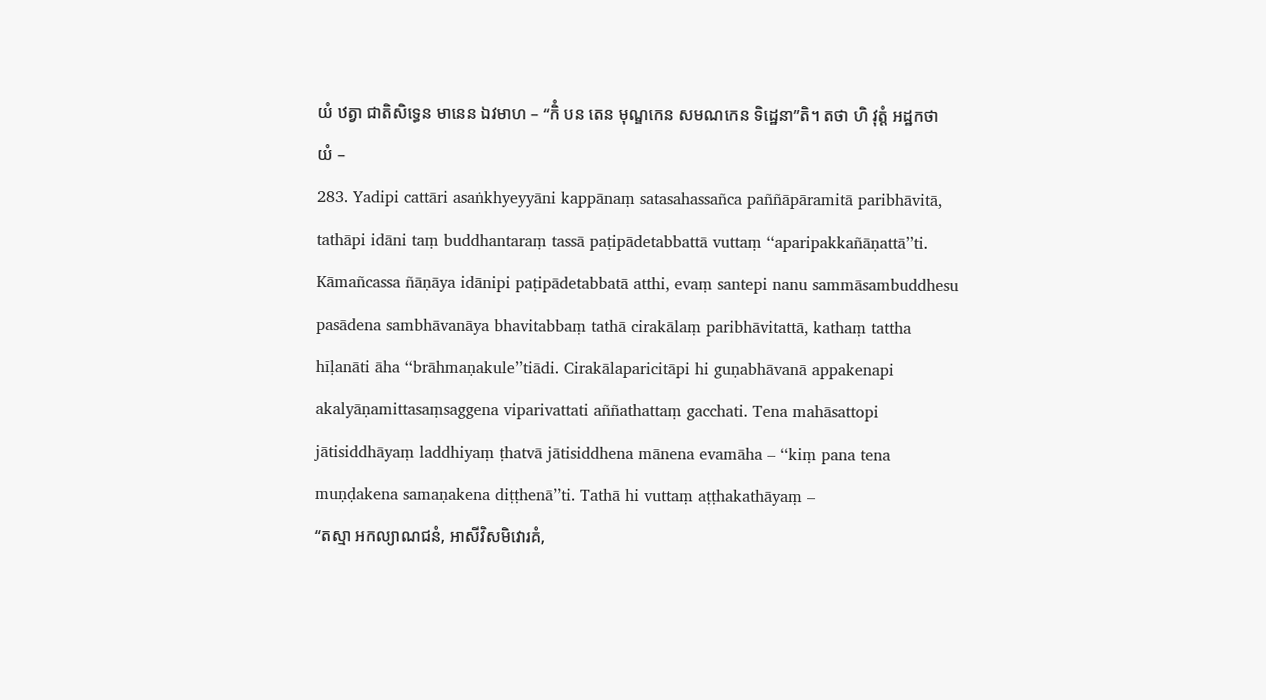យំ ឋត្វា ជាតិសិទ្ធេន មានេន ឯវមាហ – ‘‘កិំ បន តេន មុណ្ឌកេន សមណកេន ទិដ្ឋេនា’’តិ។ តថា ហិ វុត្តំ អដ្ឋកថាយំ –
283. Yadipi cattāri asaṅkhyeyyāni kappānaṃ satasahassañca paññāpāramitā paribhāvitā, tathāpi idāni taṃ buddhantaraṃ tassā paṭipādetabbattā vuttaṃ ‘‘aparipakkañāṇattā’’ti. Kāmañcassa ñāṇāya idānipi paṭipādetabbatā atthi, evaṃ santepi nanu sammāsambuddhesu pasādena sambhāvanāya bhavitabbaṃ tathā cirakālaṃ paribhāvitattā, kathaṃ tattha hīḷanāti āha ‘‘brāhmaṇakule’’tiādi. Cirakālaparicitāpi hi guṇabhāvanā appakenapi akalyāṇamittasaṃsaggena viparivattati aññathattaṃ gacchati. Tena mahāsattopi jātisiddhāyaṃ laddhiyaṃ ṭhatvā jātisiddhena mānena evamāha – ‘‘kiṃ pana tena muṇḍakena samaṇakena diṭṭhenā’’ti. Tathā hi vuttaṃ aṭṭhakathāyaṃ –
‘‘តស្មា អកល្យាណជនំ, អាសីវិសមិវោរគំ,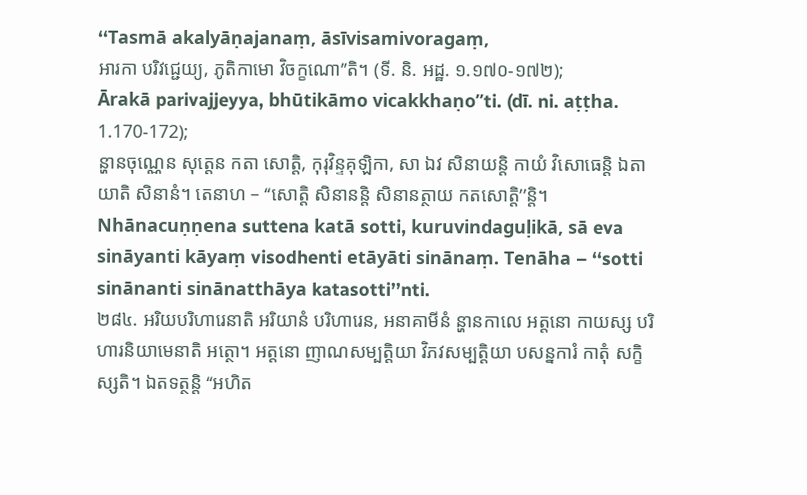‘‘Tasmā akalyāṇajanaṃ, āsīvisamivoragaṃ,
អារកា បរិវជ្ជេយ្យ, ភូតិកាមោ វិចក្ខណោ’’តិ។ (ទី. និ. អដ្ឋ. ១.១៧០-១៧២);
Ārakā parivajjeyya, bhūtikāmo vicakkhaṇo’’ti. (dī. ni. aṭṭha. 1.170-172);
ន្ហានចុណ្ណេន សុត្តេន កតា សោត្តិ, កុរុវិន្ទគុឡិកា, សា ឯវ សិនាយន្តិ កាយំ វិសោធេន្តិ ឯតាយាតិ សិនានំ។ តេនាហ – ‘‘សោត្តិ សិនានន្តិ សិនានត្ថាយ កតសោត្តិ’’ន្តិ។
Nhānacuṇṇena suttena katā sotti, kuruvindaguḷikā, sā eva sināyanti kāyaṃ visodhenti etāyāti sinānaṃ. Tenāha – ‘‘sotti sinānanti sinānatthāya katasotti’’nti.
២៨៤. អរិយបរិហារេនាតិ អរិយានំ បរិហារេន, អនាគាមីនំ ន្ហានកាលេ អត្តនោ កាយស្ស បរិហារនិយាមេនាតិ អត្ថោ។ អត្តនោ ញាណសម្បត្តិយា វិភវសម្បត្តិយា បសន្នការំ កាតុំ សក្ខិស្សតិ។ ឯតទត្ថន្តិ ‘‘អហិត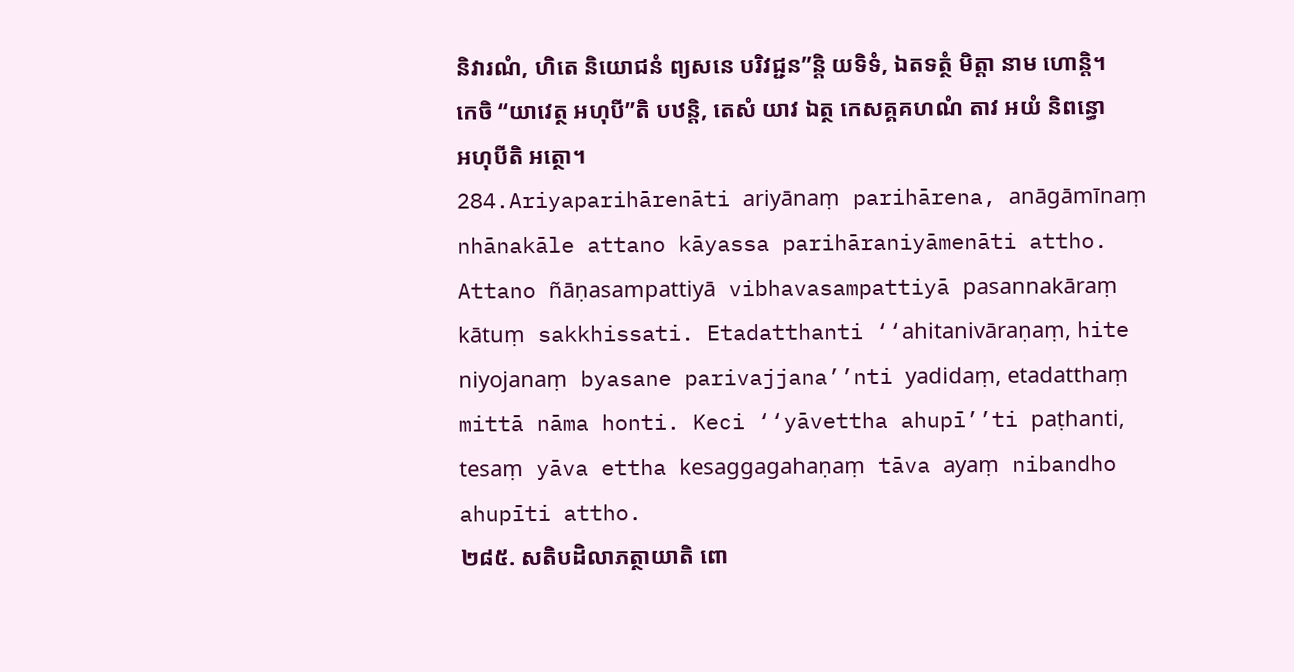និវារណំ, ហិតេ និយោជនំ ព្យសនេ បរិវជ្ជន’’ន្តិ យទិទំ, ឯតទត្ថំ មិត្តា នាម ហោន្តិ។ កេចិ ‘‘យាវេត្ថ អហុបី’’តិ បឋន្តិ, តេសំ យាវ ឯត្ថ កេសគ្គគហណំ តាវ អយំ និពន្ធោ អហុបីតិ អត្ថោ។
284.Ariyaparihārenāti ariyānaṃ parihārena, anāgāmīnaṃ nhānakāle attano kāyassa parihāraniyāmenāti attho. Attano ñāṇasampattiyā vibhavasampattiyā pasannakāraṃ kātuṃ sakkhissati. Etadatthanti ‘‘ahitanivāraṇaṃ, hite niyojanaṃ byasane parivajjana’’nti yadidaṃ, etadatthaṃ mittā nāma honti. Keci ‘‘yāvettha ahupī’’ti paṭhanti, tesaṃ yāva ettha kesaggagahaṇaṃ tāva ayaṃ nibandho ahupīti attho.
២៨៥. សតិបដិលាភត្ថាយាតិ ពោ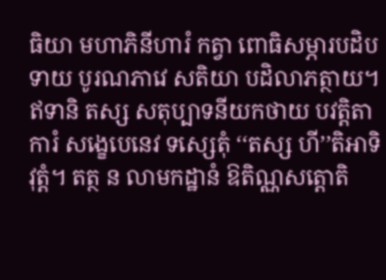ធិយា មហាភិនីហារំ កត្វា ពោធិសម្ភារបដិបទាយ បូរណភាវេ សតិយា បដិលាភត្ថាយ។ ឥទានិ តស្ស សតុប្បាទនីយកថាយ បវត្តិតាការំ សង្ខេបេនេវ ទស្សេតុំ ‘‘តស្ស ហី’’តិអាទិ វុត្តំ។ តត្ថ ន លាមកដ្ឋានំ ឱតិណ្ណសត្តោតិ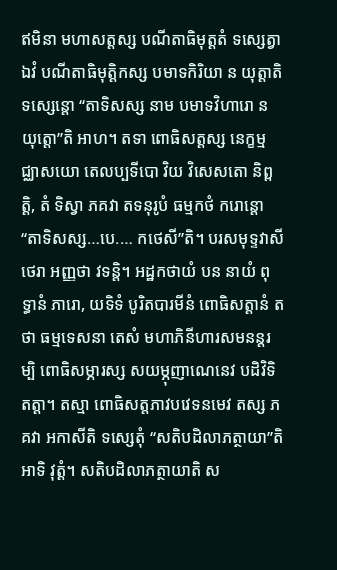ឥមិនា មហាសត្តស្ស បណីតាធិមុត្តតំ ទស្សេត្វា ឯវំ បណីតាធិមុត្តិកស្ស បមាទកិរិយា ន យុត្តាតិ ទស្សេន្តោ ‘‘តាទិសស្ស នាម បមាទវិហារោ ន យុត្តោ’’តិ អាហ។ តទា ពោធិសត្តស្ស នេក្ខម្មជ្ឈាសយោ តេលប្បទីបោ វិយ វិសេសតោ និព្ពត្តិ, តំ ទិស្វា ភគវា តទនុរូបំ ធម្មកថំ ករោន្តោ ‘‘តាទិសស្ស…បេ.… កថេសី’’តិ។ បរសមុទ្ទវាសី ថេរា អញ្ញថា វទន្តិ។ អដ្ឋកថាយំ បន នាយំ ពុទ្ធានំ ភារោ, យទិទំ បូរិតបារមីនំ ពោធិសត្តានំ តថា ធម្មទេសនា តេសំ មហាភិនីហារសមនន្តរម្បិ ពោធិសម្ភារស្ស សយម្ភុញាណេនេវ បដិវិទិតត្តា។ តស្មា ពោធិសត្តភាវបវេទនមេវ តស្ស ភគវា អកាសីតិ ទស្សេតុំ ‘‘សតិបដិលាភត្ថាយា’’តិអាទិ វុត្តំ។ សតិបដិលាភត្ថាយាតិ ស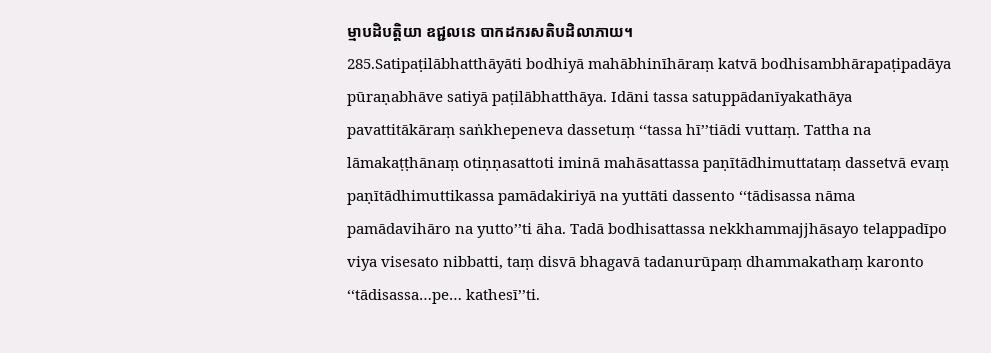ម្មាបដិបត្តិយា ឧជ្ជលនេ បាកដករសតិបដិលាភាយ។
285.Satipaṭilābhatthāyāti bodhiyā mahābhinīhāraṃ katvā bodhisambhārapaṭipadāya pūraṇabhāve satiyā paṭilābhatthāya. Idāni tassa satuppādanīyakathāya pavattitākāraṃ saṅkhepeneva dassetuṃ ‘‘tassa hī’’tiādi vuttaṃ. Tattha na lāmakaṭṭhānaṃ otiṇṇasattoti iminā mahāsattassa paṇītādhimuttataṃ dassetvā evaṃ paṇītādhimuttikassa pamādakiriyā na yuttāti dassento ‘‘tādisassa nāma pamādavihāro na yutto’’ti āha. Tadā bodhisattassa nekkhammajjhāsayo telappadīpo viya visesato nibbatti, taṃ disvā bhagavā tadanurūpaṃ dhammakathaṃ karonto ‘‘tādisassa…pe… kathesī’’ti.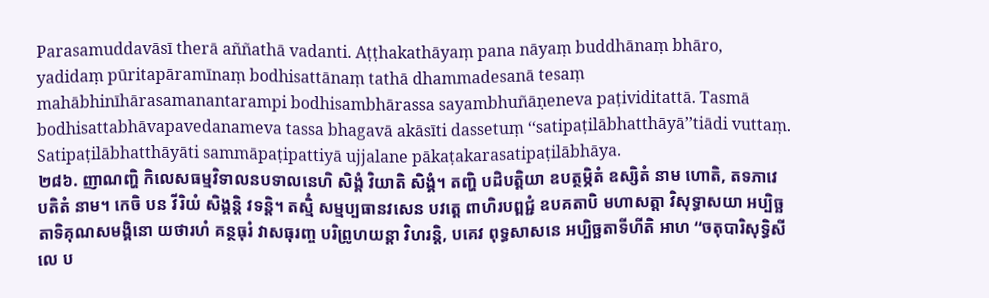Parasamuddavāsī therā aññathā vadanti. Aṭṭhakathāyaṃ pana nāyaṃ buddhānaṃ bhāro, yadidaṃ pūritapāramīnaṃ bodhisattānaṃ tathā dhammadesanā tesaṃ mahābhinīhārasamanantarampi bodhisambhārassa sayambhuñāṇeneva paṭividitattā. Tasmā bodhisattabhāvapavedanameva tassa bhagavā akāsīti dassetuṃ ‘‘satipaṭilābhatthāyā’’tiādi vuttaṃ. Satipaṭilābhatthāyāti sammāpaṭipattiyā ujjalane pākaṭakarasatipaṭilābhāya.
២៨៦. ញាណញ្ហិ កិលេសធម្មវិទាលនបទាលនេហិ សិង្គំ វិយាតិ សិង្គំ។ តញ្ហិ បដិបត្តិយា ឧបត្ថម្ភិតំ ឧស្សិតំ នាម ហោតិ, តទភាវេ បតិតំ នាម។ កេចិ បន វីរិយំ សិង្គន្តិ វទន្តិ។ តស្មិំ សម្មប្បធានវសេន បវត្តេ ពាហិរបព្ពជ្ជំ ឧបគតាបិ មហាសត្តា វិសុទ្ធាសយា អប្បិច្ឆតាទិគុណសមង្គិនោ យថារហំ គន្ថធុរំ វាសធុរញ្ច បរិព្រូហយន្តា វិហរន្តិ, បគេវ ពុទ្ធសាសនេ អប្បិច្ឆតាទីហីតិ អាហ ‘‘ចតុបារិសុទ្ធិសីលេ ប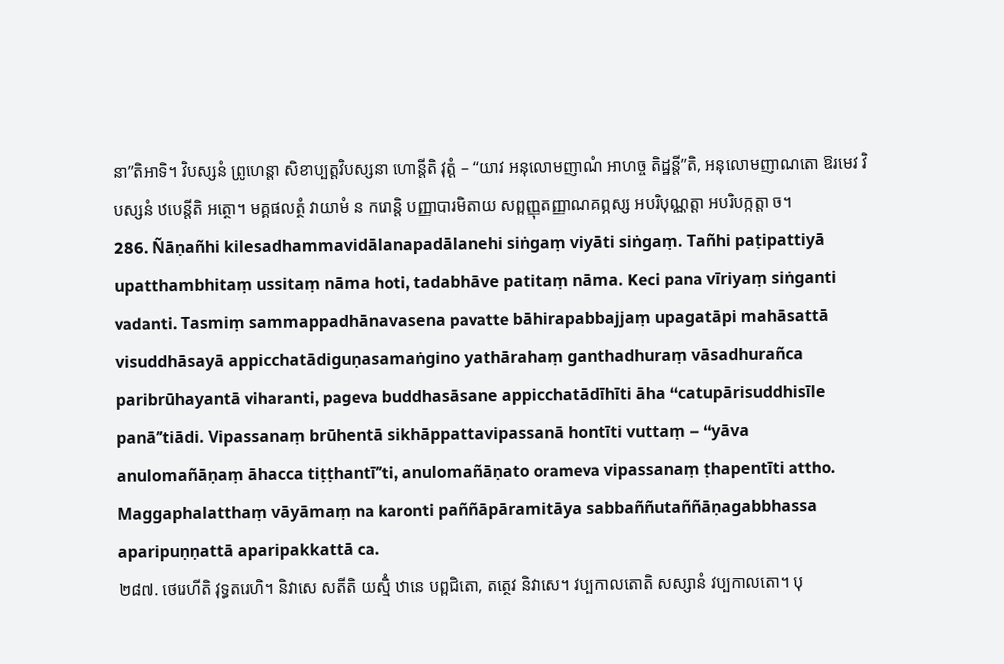នា’’តិអាទិ។ វិបស្សនំ ព្រូហេន្តា សិខាប្បត្តវិបស្សនា ហោន្តីតិ វុត្តំ – ‘‘យាវ អនុលោមញាណំ អាហច្ច តិដ្ឋន្តី’’តិ, អនុលោមញាណតោ ឱរមេវ វិបស្សនំ ឋបេន្តីតិ អត្ថោ។ មគ្គផលត្ថំ វាយាមំ ន ករោន្តិ បញ្ញាបារមិតាយ សព្ពញ្ញុតញ្ញាណគព្ភស្ស អបរិបុណ្ណត្តា អបរិបក្កត្តា ច។
286. Ñāṇañhi kilesadhammavidālanapadālanehi siṅgaṃ viyāti siṅgaṃ. Tañhi paṭipattiyā upatthambhitaṃ ussitaṃ nāma hoti, tadabhāve patitaṃ nāma. Keci pana vīriyaṃ siṅganti vadanti. Tasmiṃ sammappadhānavasena pavatte bāhirapabbajjaṃ upagatāpi mahāsattā visuddhāsayā appicchatādiguṇasamaṅgino yathārahaṃ ganthadhuraṃ vāsadhurañca paribrūhayantā viharanti, pageva buddhasāsane appicchatādīhīti āha ‘‘catupārisuddhisīle panā’’tiādi. Vipassanaṃ brūhentā sikhāppattavipassanā hontīti vuttaṃ – ‘‘yāva anulomañāṇaṃ āhacca tiṭṭhantī’’ti, anulomañāṇato orameva vipassanaṃ ṭhapentīti attho. Maggaphalatthaṃ vāyāmaṃ na karonti paññāpāramitāya sabbaññutaññāṇagabbhassa aparipuṇṇattā aparipakkattā ca.
២៨៧. ថេរេហីតិ វុទ្ធតរេហិ។ និវាសេ សតីតិ យស្មិំ ឋានេ បព្ពជិតោ, តត្ថេវ និវាសេ។ វប្បកាលតោតិ សស្សានំ វប្បកាលតោ។ បុ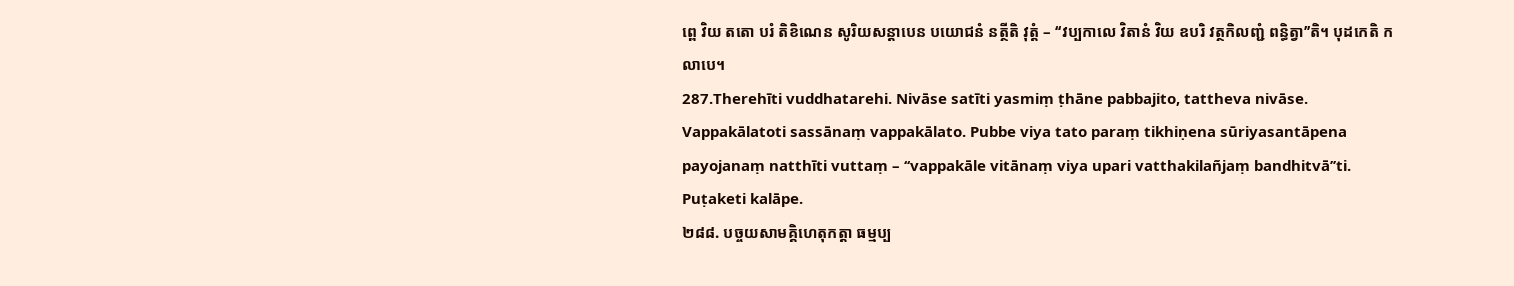ព្ពេ វិយ តតោ បរំ តិខិណេន សូរិយសន្តាបេន បយោជនំ នត្ថីតិ វុត្តំ – ‘‘វប្បកាលេ វិតានំ វិយ ឧបរិ វត្ថកិលញ្ជំ ពន្ធិត្វា’’តិ។ បុដកេតិ កលាបេ។
287.Therehīti vuddhatarehi. Nivāse satīti yasmiṃ ṭhāne pabbajito, tattheva nivāse. Vappakālatoti sassānaṃ vappakālato. Pubbe viya tato paraṃ tikhiṇena sūriyasantāpena payojanaṃ natthīti vuttaṃ – ‘‘vappakāle vitānaṃ viya upari vatthakilañjaṃ bandhitvā’’ti. Puṭaketi kalāpe.
២៨៨. បច្ចយសាមគ្គិហេតុកត្តា ធម្មប្ប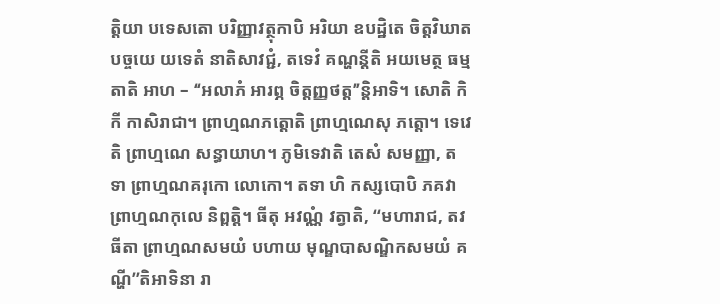ត្តិយា បទេសតោ បរិញ្ញាវត្ថុកាបិ អរិយា ឧបដ្ឋិតេ ចិត្តវិឃាតបច្ចយេ យទេតំ នាតិសាវជ្ជំ, តទេវំ គណ្ហន្តីតិ អយមេត្ថ ធម្មតាតិ អាហ – ‘‘អលាភំ អារព្ភ ចិត្តញ្ញថត្ត’’ន្តិអាទិ។ សោតិ កិកី កាសិរាជា។ ព្រាហ្មណភត្តោតិ ព្រាហ្មណេសុ ភត្តោ។ ទេវេតិ ព្រាហ្មណេ សន្ធាយាហ។ ភូមិទេវាតិ តេសំ សមញ្ញា, តទា ព្រាហ្មណគរុកោ លោកោ។ តទា ហិ កស្សបោបិ ភគវា ព្រាហ្មណកុលេ និព្ពត្តិ។ ធីតុ អវណ្ណំ វត្វាតិ, ‘‘មហារាជ, តវ ធីតា ព្រាហ្មណសមយំ បហាយ មុណ្ឌបាសណ្ឌិកសមយំ គណ្ហី’’តិអាទិនា រា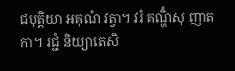ជបុត្តិយា អគុណំ វត្វា។ វរំ គណ្ហិំសុ ញាតកា។ រជ្ជំ និយ្យាតេសិ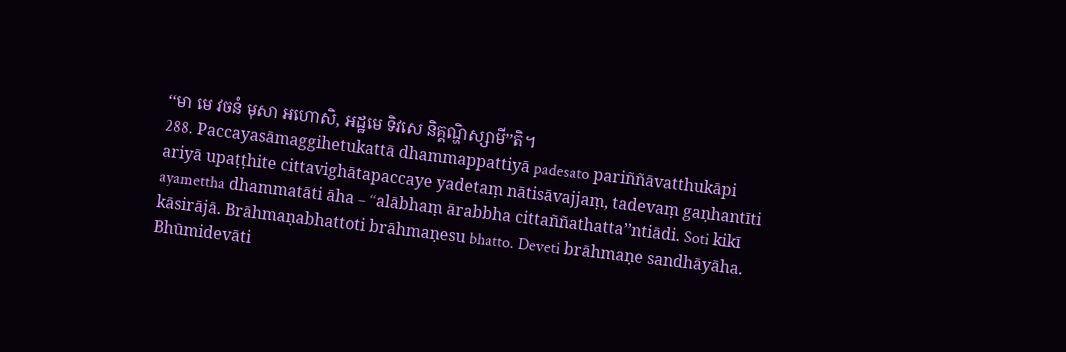‘‘មា មេ វចនំ មុសា អហោសិ, អដ្ឋមេ ទិវសេ និគ្គណ្ហិស្សាមី’’តិ។
288. Paccayasāmaggihetukattā dhammappattiyā padesato pariññāvatthukāpi ariyā upaṭṭhite cittavighātapaccaye yadetaṃ nātisāvajjaṃ, tadevaṃ gaṇhantīti ayamettha dhammatāti āha – ‘‘alābhaṃ ārabbha cittaññathatta’’ntiādi. Soti kikī kāsirājā. Brāhmaṇabhattoti brāhmaṇesu bhatto. Deveti brāhmaṇe sandhāyāha. Bhūmidevāti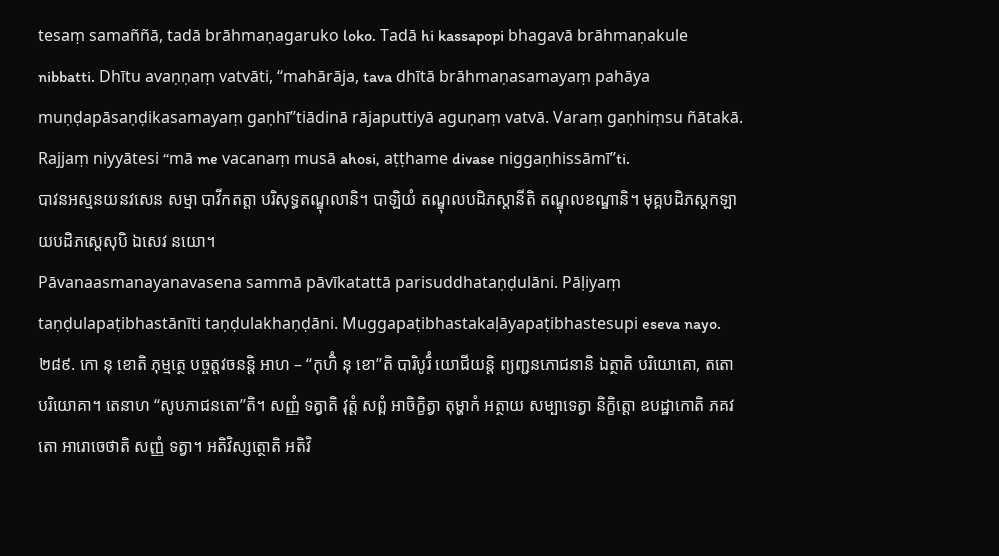tesaṃ samaññā, tadā brāhmaṇagaruko loko. Tadā hi kassapopi bhagavā brāhmaṇakule nibbatti. Dhītu avaṇṇaṃ vatvāti, ‘‘mahārāja, tava dhītā brāhmaṇasamayaṃ pahāya muṇḍapāsaṇḍikasamayaṃ gaṇhī’’tiādinā rājaputtiyā aguṇaṃ vatvā. Varaṃ gaṇhiṃsu ñātakā. Rajjaṃ niyyātesi ‘‘mā me vacanaṃ musā ahosi, aṭṭhame divase niggaṇhissāmī’’ti.
បាវនអស្មនយនវសេន សម្មា បាវីកតត្តា បរិសុទ្ធតណ្ឌុលានិ។ បាឡិយំ តណ្ឌុលបដិភស្តានីតិ តណ្ឌុលខណ្ឌានិ។ មុគ្គបដិភស្តកឡាយបដិភស្តេសុបិ ឯសេវ នយោ។
Pāvanaasmanayanavasena sammā pāvīkatattā parisuddhataṇḍulāni. Pāḷiyaṃ taṇḍulapaṭibhastānīti taṇḍulakhaṇḍāni. Muggapaṭibhastakaḷāyapaṭibhastesupi eseva nayo.
២៨៩. កោ នុ ខោតិ ភុម្មត្ថេ បច្ចត្តវចនន្តិ អាហ – ‘‘កុហិំ នុ ខោ’’តិ បារិបូរិំ យោជីយន្តិ ព្យញ្ជនភោជនានិ ឯត្ថាតិ បរិយោគោ, តតោ បរិយោគា។ តេនាហ ‘‘សូបភាជនតោ’’តិ។ សញ្ញំ ទត្វាតិ វុត្តំ សព្ពំ អាចិក្ខិត្វា តុម្ហាកំ អត្ថាយ សម្បាទេត្វា និក្ខិត្តោ ឧបដ្ឋាកោតិ ភគវតោ អារោចេថាតិ សញ្ញំ ទត្វា។ អតិវិស្សត្ថោតិ អតិវិ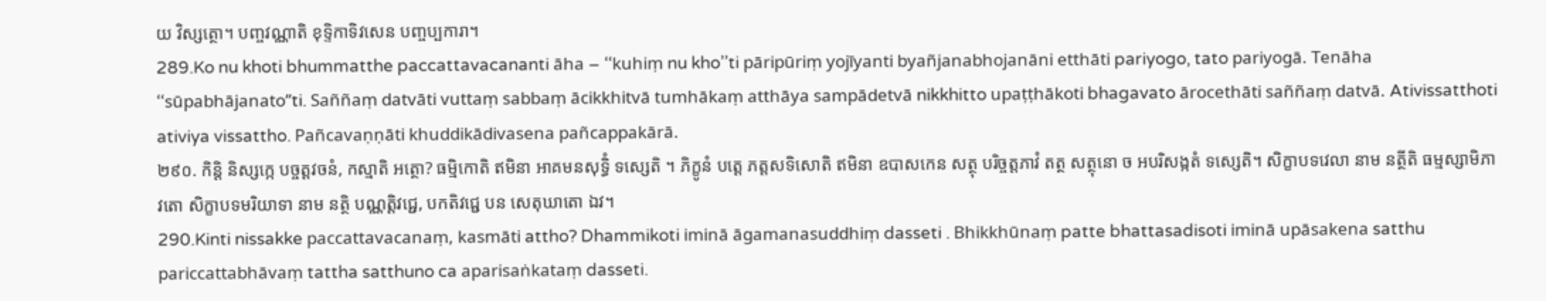យ វិស្សត្ថោ។ បញ្ចវណ្ណាតិ ខុទ្ទិកាទិវសេន បញ្ចប្បការា។
289.Ko nu khoti bhummatthe paccattavacananti āha – ‘‘kuhiṃ nu kho’’ti pāripūriṃ yojīyanti byañjanabhojanāni etthāti pariyogo, tato pariyogā. Tenāha ‘‘sūpabhājanato’’ti. Saññaṃ datvāti vuttaṃ sabbaṃ ācikkhitvā tumhākaṃ atthāya sampādetvā nikkhitto upaṭṭhākoti bhagavato ārocethāti saññaṃ datvā. Ativissatthoti ativiya vissattho. Pañcavaṇṇāti khuddikādivasena pañcappakārā.
២៩០. កិន្តិ និស្សក្កេ បច្ចត្តវចនំ, កស្មាតិ អត្ថោ? ធម្មិកោតិ ឥមិនា អាគមនសុទ្ធិំ ទស្សេតិ ។ ភិក្ខូនំ បត្តេ ភត្តសទិសោតិ ឥមិនា ឧបាសកេន សត្ថុ បរិច្ចត្តភាវំ តត្ថ សត្ថុនោ ច អបរិសង្កតំ ទស្សេតិ។ សិក្ខាបទវេលា នាម នត្ថីតិ ធម្មស្សាមិភាវតោ សិក្ខាបទមរិយាទា នាម នត្ថិ បណ្ណត្តិវជ្ជេ, បកតិវជ្ជេ បន សេតុឃាតោ ឯវ។
290.Kinti nissakke paccattavacanaṃ, kasmāti attho? Dhammikoti iminā āgamanasuddhiṃ dasseti . Bhikkhūnaṃ patte bhattasadisoti iminā upāsakena satthu pariccattabhāvaṃ tattha satthuno ca aparisaṅkataṃ dasseti.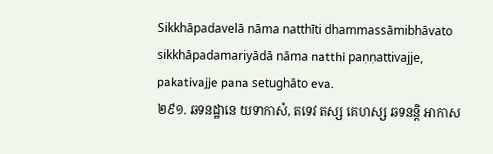Sikkhāpadavelā nāma natthīti dhammassāmibhāvato sikkhāpadamariyādā nāma natthi paṇṇattivajje, pakativajje pana setughāto eva.
២៩១. ឆទនដ្ឋានេ យទាកាសំ, តទេវ តស្ស គេហស្ស ឆទនន្តិ អាកាស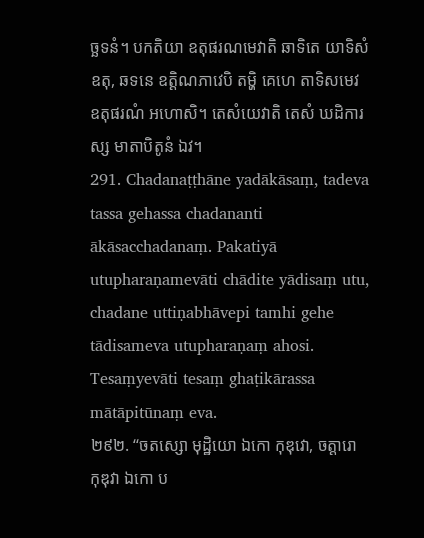ច្ឆទនំ។ បកតិយា ឧតុផរណមេវាតិ ឆាទិតេ យាទិសំ ឧតុ, ឆទនេ ឧត្តិណភាវេបិ តម្ហិ គេហេ តាទិសមេវ ឧតុផរណំ អហោសិ។ តេសំយេវាតិ តេសំ ឃដិការស្ស មាតាបិតូនំ ឯវ។
291. Chadanaṭṭhāne yadākāsaṃ, tadeva tassa gehassa chadananti ākāsacchadanaṃ. Pakatiyā utupharaṇamevāti chādite yādisaṃ utu, chadane uttiṇabhāvepi tamhi gehe tādisameva utupharaṇaṃ ahosi. Tesaṃyevāti tesaṃ ghaṭikārassa mātāpitūnaṃ eva.
២៩២. ‘‘ចតស្សោ មុដ្ឋិយោ ឯកោ កុឌុវោ, ចត្តារោ កុឌុវា ឯកោ ប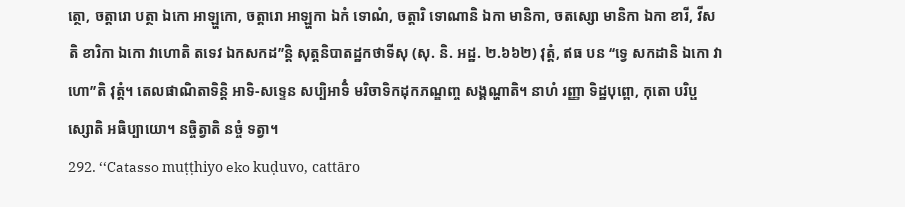ត្ថោ, ចត្តារោ បត្ថា ឯកោ អាឡ្ហកោ, ចត្តារោ អាឡ្ហកា ឯកំ ទោណំ, ចត្តារិ ទោណានិ ឯកា មានិកា, ចតស្សោ មានិកា ឯកា ខារី, វីសតិ ខារិកា ឯកោ វាហោតិ តទេវ ឯកសកដ’’ន្តិ សុត្តនិបាតដ្ឋកថាទីសុ (សុ. និ. អដ្ឋ. ២.៦៦២) វុត្តំ, ឥធ បន ‘‘ទ្វេ សកដានិ ឯកោ វាហោ’’តិ វុត្តំ។ តេលផាណិតាទិន្តិ អាទិ-សទ្ទេន សប្បិអាទិំ មរិចាទិកដុកភណ្ឌញ្ច សង្គណ្ហាតិ។ នាហំ រញ្ញា ទិដ្ឋបុព្ពោ, កុតោ បរិប្ផស្សោតិ អធិប្បាយោ។ នច្ចិត្វាតិ នច្ចំ ទត្វា។
292. ‘‘Catasso muṭṭhiyo eko kuḍuvo, cattāro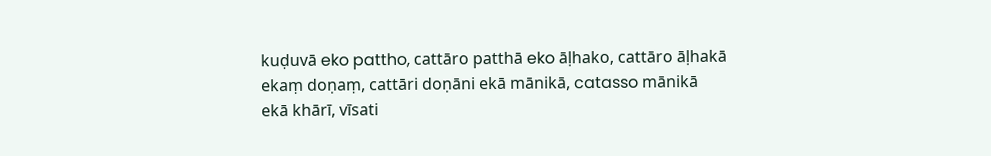kuḍuvā eko pattho, cattāro patthā eko āḷhako, cattāro āḷhakā ekaṃ doṇaṃ, cattāri doṇāni ekā mānikā, catasso mānikā ekā khārī, vīsati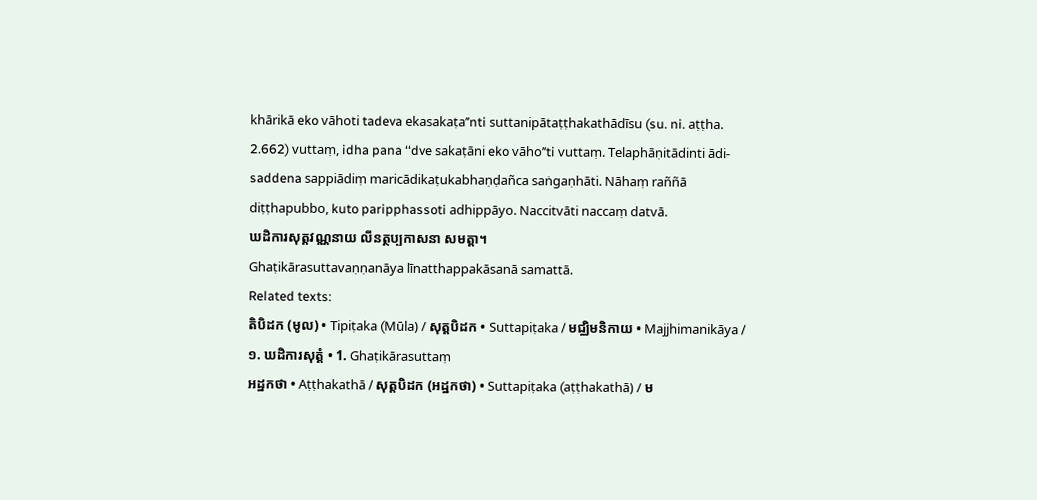khārikā eko vāhoti tadeva ekasakaṭa’’nti suttanipātaṭṭhakathādīsu (su. ni. aṭṭha. 2.662) vuttaṃ, idha pana ‘‘dve sakaṭāni eko vāho’’ti vuttaṃ. Telaphāṇitādinti ādi-saddena sappiādiṃ maricādikaṭukabhaṇḍañca saṅgaṇhāti. Nāhaṃ raññā diṭṭhapubbo, kuto paripphassoti adhippāyo. Naccitvāti naccaṃ datvā.
ឃដិការសុត្តវណ្ណនាយ លីនត្ថប្បកាសនា សមត្តា។
Ghaṭikārasuttavaṇṇanāya līnatthappakāsanā samattā.
Related texts:
តិបិដក (មូល) • Tipiṭaka (Mūla) / សុត្តបិដក • Suttapiṭaka / មជ្ឈិមនិកាយ • Majjhimanikāya / ១. ឃដិការសុត្តំ • 1. Ghaṭikārasuttaṃ
អដ្ឋកថា • Aṭṭhakathā / សុត្តបិដក (អដ្ឋកថា) • Suttapiṭaka (aṭṭhakathā) / ម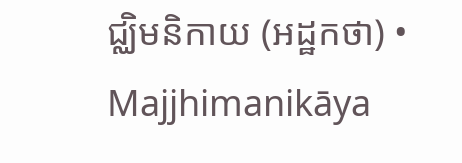ជ្ឈិមនិកាយ (អដ្ឋកថា) • Majjhimanikāya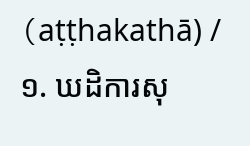(aṭṭhakathā) / ១. ឃដិការសុ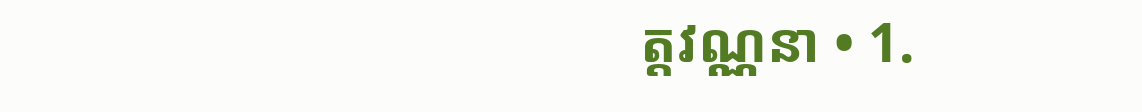ត្តវណ្ណនា • 1.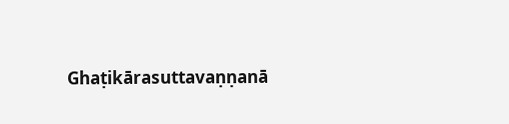Ghaṭikārasuttavaṇṇanā